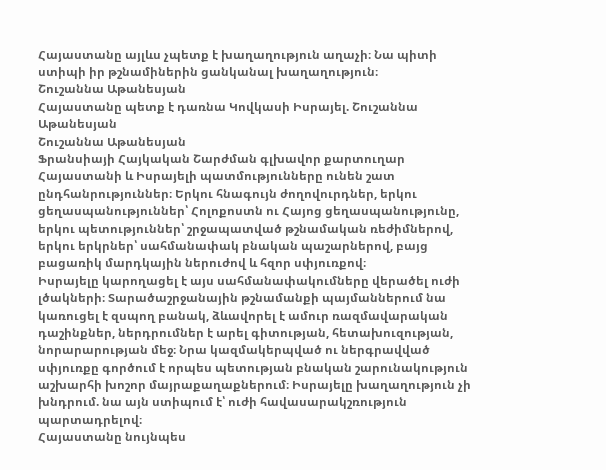Հայաստանը այլևս չպետք է խաղաղություն աղաչի։ Նա պիտի ստիպի իր թշնամիներին ցանկանալ խաղաղություն։
Շուշաննա Աթանեսյան
Հայաստանը պետք է դառնա Կովկասի Իսրայել. Շուշաննա Աթանեսյան
Շուշաննա Աթանեսյան
Ֆրանսիայի Հայկական Շարժման գլխավոր քարտուղար
Հայաստանի և Իսրայելի պատմությունները ունեն շատ ընդհանրություններ։ Երկու հնագույն ժողովուրդներ, երկու ցեղասպանություններ՝ Հոլոքոստն ու Հայոց ցեղասպանությունը, երկու պետություններ՝ շրջապատված թշնամական ռեժիմներով, երկու երկրներ՝ սահմանափակ բնական պաշարներով, բայց բացառիկ մարդկային ներուժով և հզոր սփյուռքով։
Իսրայելը կարողացել է այս սահմանափակումները վերածել ուժի լծակների։ Տարածաշրջանային թշնամանքի պայմաններում նա կառուցել է զսպող բանակ, ձևավորել է ամուր ռազմավարական դաշինքներ, ներդրումներ է արել գիտության, հետախուզության, նորարարության մեջ։ Նրա կազմակերպված ու ներգրավված սփյուռքը գործում է որպես պետության բնական շարունակություն աշխարհի խոշոր մայրաքաղաքներում։ Իսրայելը խաղաղություն չի խնդրում. նա այն ստիպում է՝ ուժի հավասարակշռություն պարտադրելով։
Հայաստանը նույնպես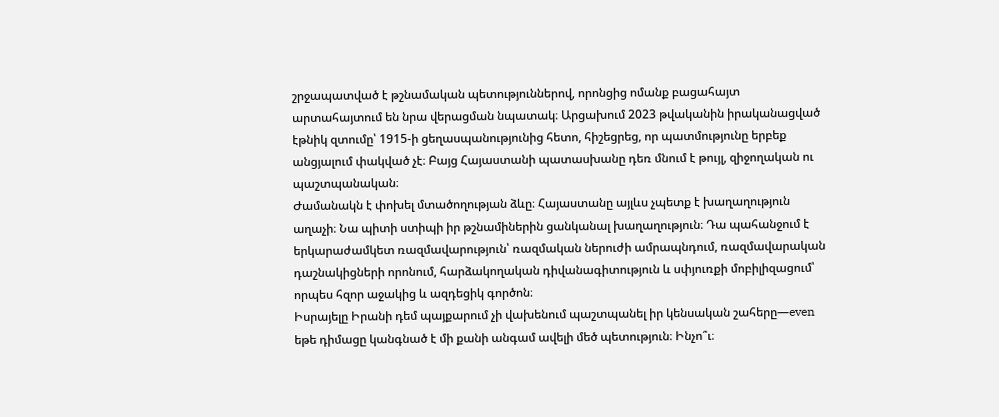շրջապատված է թշնամական պետություններով, որոնցից ոմանք բացահայտ արտահայտում են նրա վերացման նպատակ։ Արցախում 2023 թվականին իրականացված էթնիկ զտումը՝ 1915‑ի ցեղասպանությունից հետո, հիշեցրեց, որ պատմությունը երբեք անցյալում փակված չէ։ Բայց Հայաստանի պատասխանը դեռ մնում է թույլ, զիջողական ու պաշտպանական։
Ժամանակն է փոխել մտածողության ձևը։ Հայաստանը այլևս չպետք է խաղաղություն աղաչի։ Նա պիտի ստիպի իր թշնամիներին ցանկանալ խաղաղություն։ Դա պահանջում է երկարաժամկետ ռազմավարություն՝ ռազմական ներուժի ամրապնդում, ռազմավարական դաշնակիցների որոնում, հարձակողական դիվանագիտություն և սփյուռքի մոբիլիզացում՝ որպես հզոր աջակից և ազդեցիկ գործոն։
Իսրայելը Իրանի դեմ պայքարում չի վախենում պաշտպանել իր կենսական շահերը—even եթե դիմացը կանգնած է մի քանի անգամ ավելի մեծ պետություն։ Ինչո՞ւ։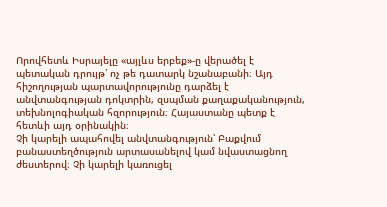Որովհետև Իսրայելը «այլևս երբեք»-ը վերածել է պետական դրույթ՝ ոչ թե դատարկ նշանաբանի։ Այդ հիշողության պարտավորությունը դարձել է անվտանգության դոկտրին, զսպման քաղաքականություն, տեխնոլոգիական հզորություն։ Հայաստանը պետք է հետևի այդ օրինակին։
Չի կարելի ապահովել անվտանգություն՝ Բաքվում բանաստեղծություն արտասանելով կամ նվաստացնող ժեստերով։ Չի կարելի կառուցել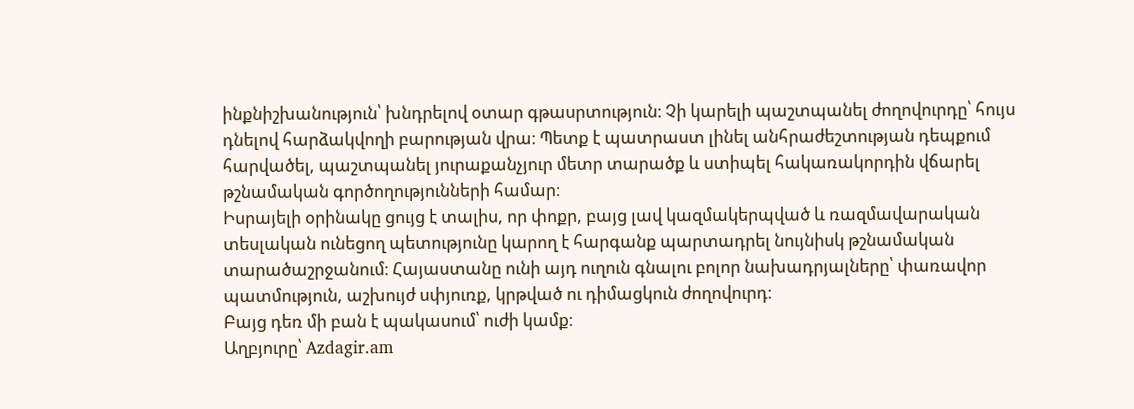ինքնիշխանություն՝ խնդրելով օտար գթասրտություն։ Չի կարելի պաշտպանել ժողովուրդը՝ հույս դնելով հարձակվողի բարության վրա։ Պետք է պատրաստ լինել անհրաժեշտության դեպքում հարվածել, պաշտպանել յուրաքանչյուր մետր տարածք և ստիպել հակառակորդին վճարել թշնամական գործողությունների համար։
Իսրայելի օրինակը ցույց է տալիս, որ փոքր, բայց լավ կազմակերպված և ռազմավարական տեսլական ունեցող պետությունը կարող է հարգանք պարտադրել նույնիսկ թշնամական տարածաշրջանում։ Հայաստանը ունի այդ ուղուն գնալու բոլոր նախադրյալները՝ փառավոր պատմություն, աշխույժ սփյուռք, կրթված ու դիմացկուն ժողովուրդ։
Բայց դեռ մի բան է պակասում՝ ուժի կամք։
Աղբյուրը՝ Azdagir.am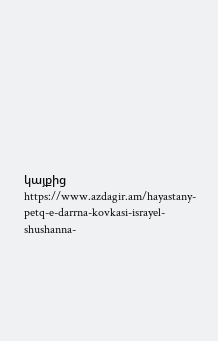կայքից https://www.azdagir.am/hayastany-petq-e-darrna-kovkasi-israyel-shushanna-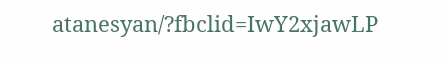atanesyan/?fbclid=IwY2xjawLP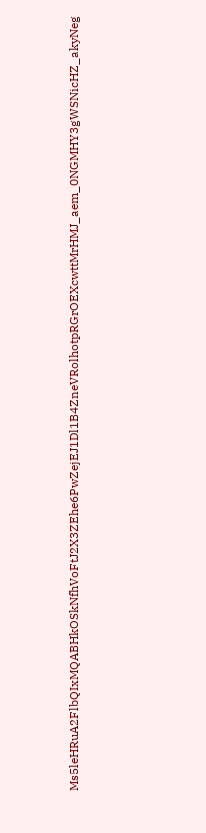Ms5leHRuA2FlbQIxMQABHkOSkNfhVoFtJ2X3ZEhe6PwZejEJ1Dl1B4ZneVRolhotpRGrOEXcwttMrHMJ_aem_0NGMHY3gWSNicHZ_akyNeg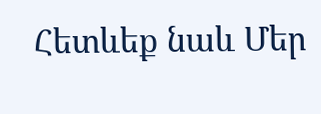Հետևեք նաև Մեր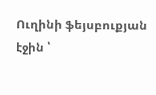Ուղինի ֆեյսբուքյան էջին ՝